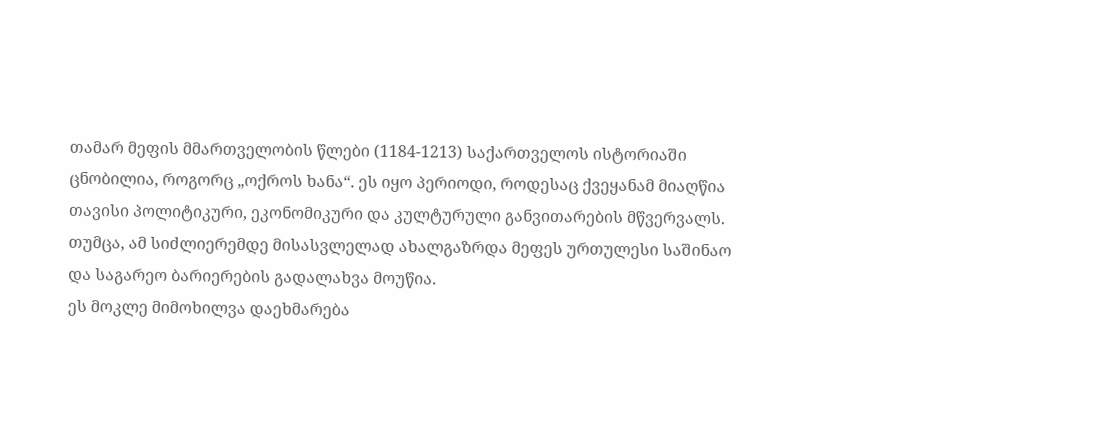თამარ მეფის მმართველობის წლები (1184-1213) საქართველოს ისტორიაში ცნობილია, როგორც „ოქროს ხანა“. ეს იყო პერიოდი, როდესაც ქვეყანამ მიაღწია თავისი პოლიტიკური, ეკონომიკური და კულტურული განვითარების მწვერვალს. თუმცა, ამ სიძლიერემდე მისასვლელად ახალგაზრდა მეფეს ურთულესი საშინაო და საგარეო ბარიერების გადალახვა მოუწია.
ეს მოკლე მიმოხილვა დაეხმარება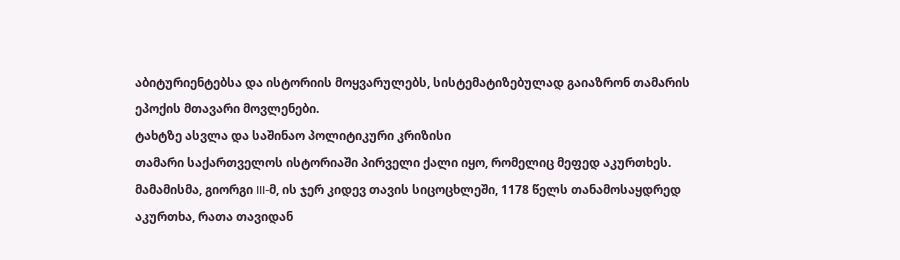აბიტურიენტებსა და ისტორიის მოყვარულებს, სისტემატიზებულად გაიაზრონ თამარის ეპოქის მთავარი მოვლენები.
ტახტზე ასვლა და საშინაო პოლიტიკური კრიზისი
თამარი საქართველოს ისტორიაში პირველი ქალი იყო, რომელიც მეფედ აკურთხეს. მამამისმა, გიორგი III-მ, ის ჯერ კიდევ თავის სიცოცხლეში, 1178 წელს თანამოსაყდრედ აკურთხა, რათა თავიდან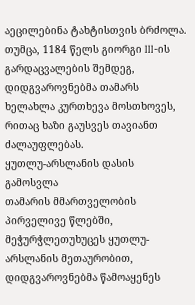აეცილებინა ტახტისთვის ბრძოლა. თუმცა, 1184 წელს გიორგი III-ის გარდაცვალების შემდეგ, დიდგვაროვნებმა თამარს ხელახლა კურთხევა მოსთხოვეს, რითაც ხაზი გაუსვეს თავიანთ ძალაუფლებას.
ყუთლუ-არსლანის დასის გამოსვლა
თამარის მმართველობის პირველივე წლებში, მეჭურჭლეთუხუცეს ყუთლუ-არსლანის მეთაურობით, დიდგვაროვნებმა წამოაყენეს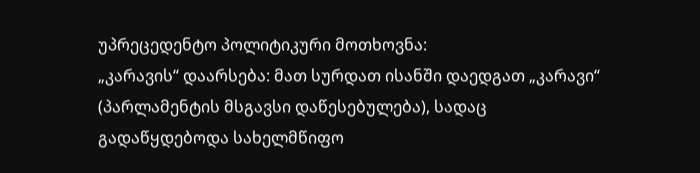უპრეცედენტო პოლიტიკური მოთხოვნა:
„კარავის“ დაარსება: მათ სურდათ ისანში დაედგათ „კარავი“ (პარლამენტის მსგავსი დაწესებულება), სადაც გადაწყდებოდა სახელმწიფო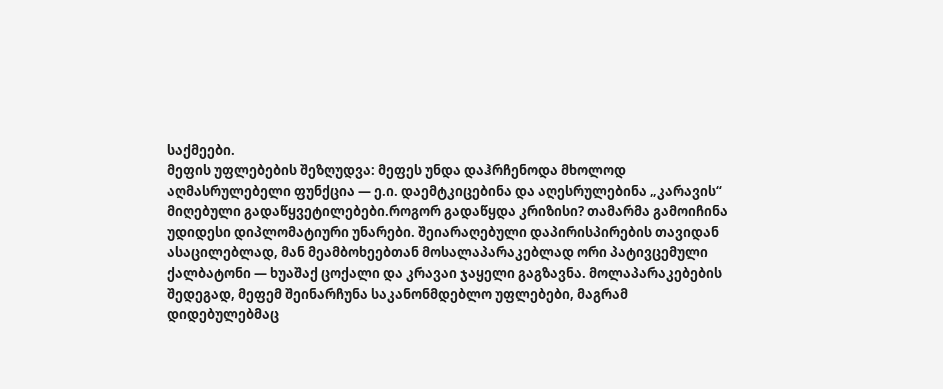საქმეები.
მეფის უფლებების შეზღუდვა: მეფეს უნდა დაჰრჩენოდა მხოლოდ აღმასრულებელი ფუნქცია — ე.ი. დაემტკიცებინა და აღესრულებინა „კარავის“ მიღებული გადაწყვეტილებები.როგორ გადაწყდა კრიზისი? თამარმა გამოიჩინა უდიდესი დიპლომატიური უნარები. შეიარაღებული დაპირისპირების თავიდან ასაცილებლად, მან მეამბოხეებთან მოსალაპარაკებლად ორი პატივცემული ქალბატონი — ხუაშაქ ცოქალი და კრავაი ჯაყელი გაგზავნა. მოლაპარაკებების შედეგად, მეფემ შეინარჩუნა საკანონმდებლო უფლებები, მაგრამ დიდებულებმაც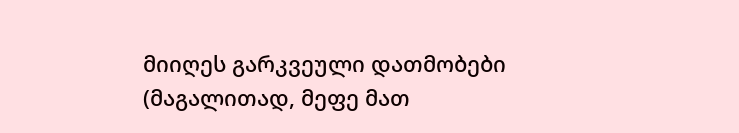მიიღეს გარკვეული დათმობები (მაგალითად, მეფე მათ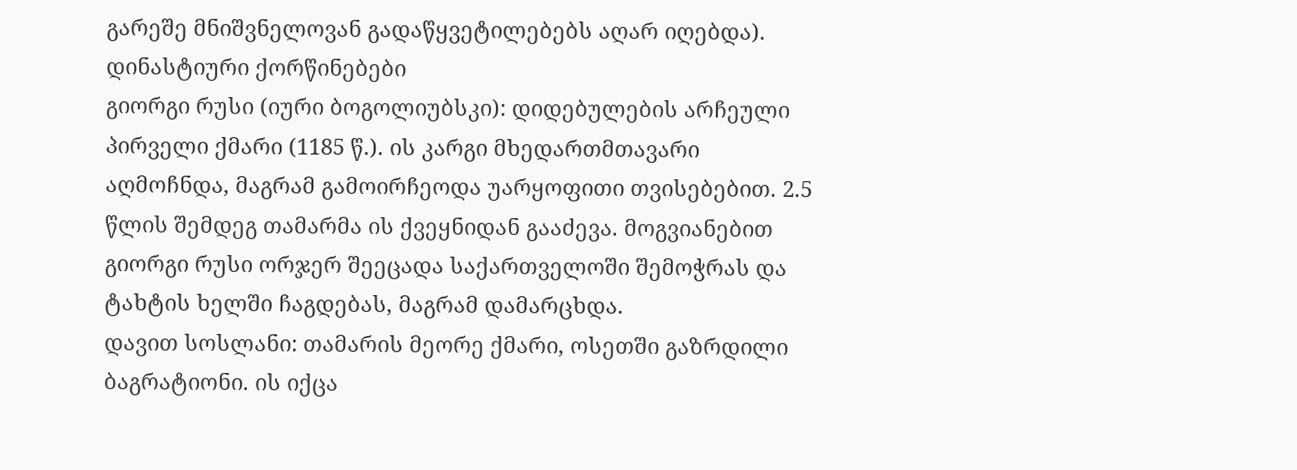გარეშე მნიშვნელოვან გადაწყვეტილებებს აღარ იღებდა).
დინასტიური ქორწინებები
გიორგი რუსი (იური ბოგოლიუბსკი): დიდებულების არჩეული პირველი ქმარი (1185 წ.). ის კარგი მხედართმთავარი აღმოჩნდა, მაგრამ გამოირჩეოდა უარყოფითი თვისებებით. 2.5 წლის შემდეგ თამარმა ის ქვეყნიდან გააძევა. მოგვიანებით გიორგი რუსი ორჯერ შეეცადა საქართველოში შემოჭრას და ტახტის ხელში ჩაგდებას, მაგრამ დამარცხდა.
დავით სოსლანი: თამარის მეორე ქმარი, ოსეთში გაზრდილი ბაგრატიონი. ის იქცა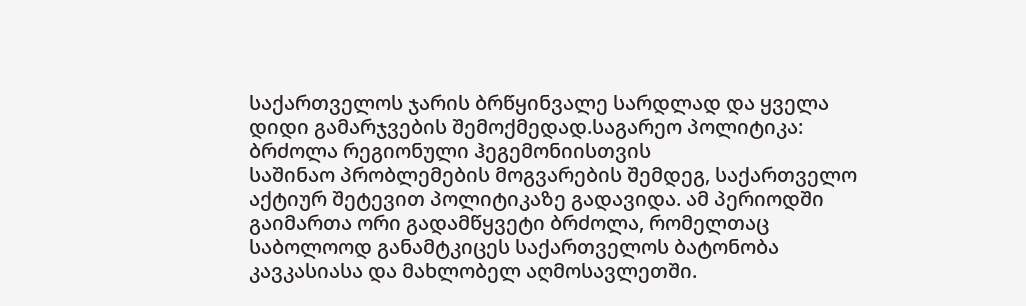საქართველოს ჯარის ბრწყინვალე სარდლად და ყველა დიდი გამარჯვების შემოქმედად.საგარეო პოლიტიკა: ბრძოლა რეგიონული ჰეგემონიისთვის
საშინაო პრობლემების მოგვარების შემდეგ, საქართველო აქტიურ შეტევით პოლიტიკაზე გადავიდა. ამ პერიოდში გაიმართა ორი გადამწყვეტი ბრძოლა, რომელთაც საბოლოოდ განამტკიცეს საქართველოს ბატონობა კავკასიასა და მახლობელ აღმოსავლეთში.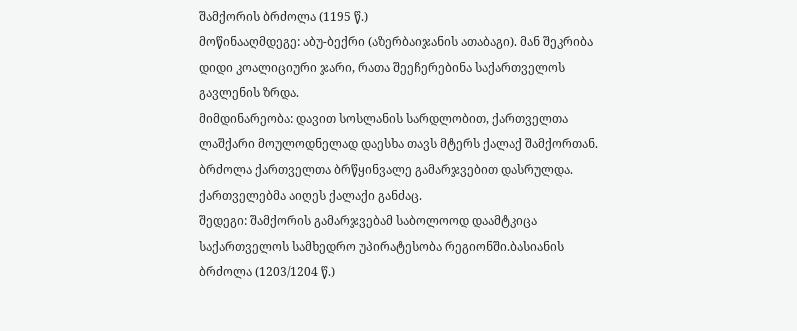შამქორის ბრძოლა (1195 წ.)
მოწინააღმდეგე: აბუ-ბექრი (აზერბაიჯანის ათაბაგი). მან შეკრიბა დიდი კოალიციური ჯარი, რათა შეეჩერებინა საქართველოს გავლენის ზრდა.
მიმდინარეობა: დავით სოსლანის სარდლობით, ქართველთა ლაშქარი მოულოდნელად დაესხა თავს მტერს ქალაქ შამქორთან. ბრძოლა ქართველთა ბრწყინვალე გამარჯვებით დასრულდა. ქართველებმა აიღეს ქალაქი განძაც.
შედეგი: შამქორის გამარჯვებამ საბოლოოდ დაამტკიცა საქართველოს სამხედრო უპირატესობა რეგიონში.ბასიანის ბრძოლა (1203/1204 წ.)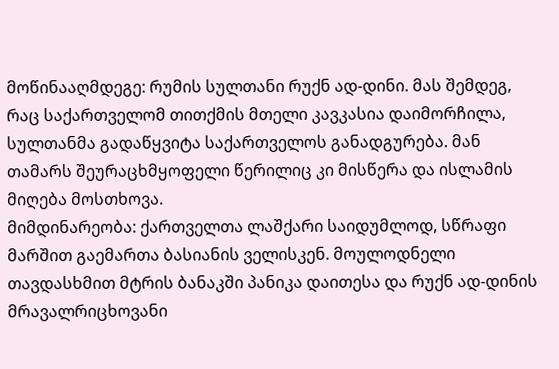მოწინააღმდეგე: რუმის სულთანი რუქნ ად-დინი. მას შემდეგ, რაც საქართველომ თითქმის მთელი კავკასია დაიმორჩილა, სულთანმა გადაწყვიტა საქართველოს განადგურება. მან თამარს შეურაცხმყოფელი წერილიც კი მისწერა და ისლამის მიღება მოსთხოვა.
მიმდინარეობა: ქართველთა ლაშქარი საიდუმლოდ, სწრაფი მარშით გაემართა ბასიანის ველისკენ. მოულოდნელი თავდასხმით მტრის ბანაკში პანიკა დაითესა და რუქნ ად-დინის მრავალრიცხოვანი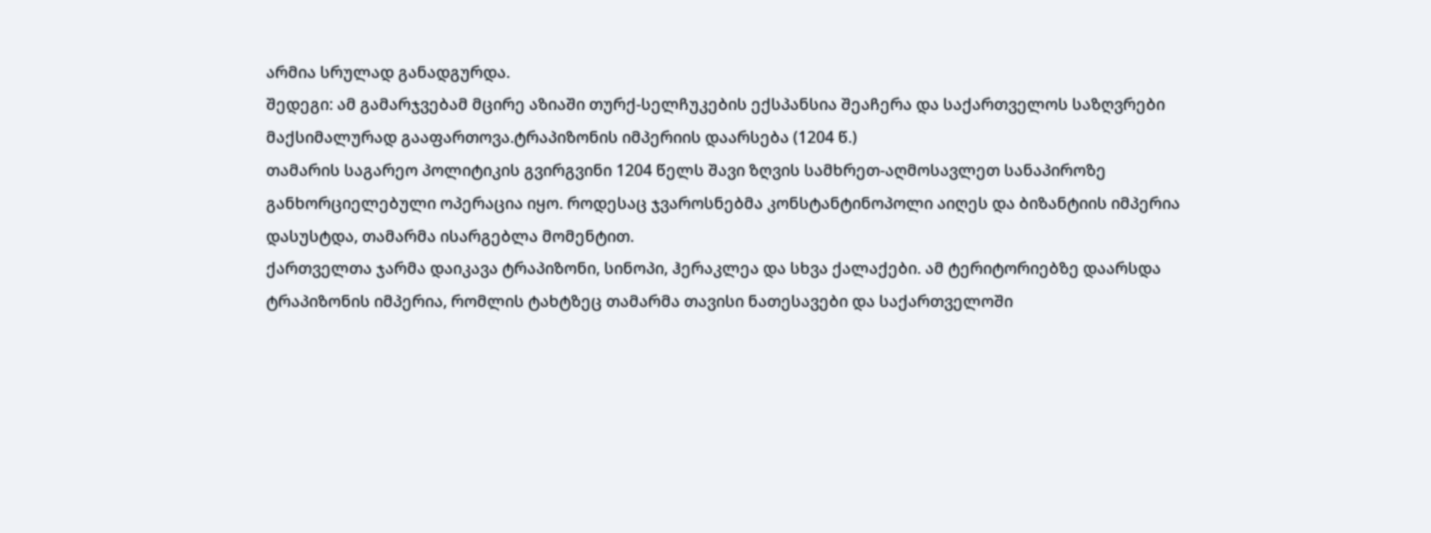არმია სრულად განადგურდა.
შედეგი: ამ გამარჯვებამ მცირე აზიაში თურქ-სელჩუკების ექსპანსია შეაჩერა და საქართველოს საზღვრები მაქსიმალურად გააფართოვა.ტრაპიზონის იმპერიის დაარსება (1204 წ.)
თამარის საგარეო პოლიტიკის გვირგვინი 1204 წელს შავი ზღვის სამხრეთ-აღმოსავლეთ სანაპიროზე განხორციელებული ოპერაცია იყო. როდესაც ჯვაროსნებმა კონსტანტინოპოლი აიღეს და ბიზანტიის იმპერია დასუსტდა, თამარმა ისარგებლა მომენტით.
ქართველთა ჯარმა დაიკავა ტრაპიზონი, სინოპი, ჰერაკლეა და სხვა ქალაქები. ამ ტერიტორიებზე დაარსდა ტრაპიზონის იმპერია, რომლის ტახტზეც თამარმა თავისი ნათესავები და საქართველოში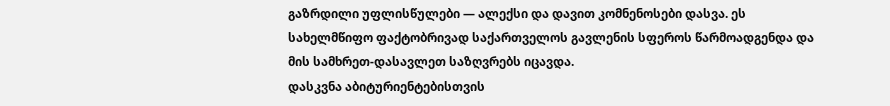გაზრდილი უფლისწულები — ალექსი და დავით კომნენოსები დასვა. ეს სახელმწიფო ფაქტობრივად საქართველოს გავლენის სფეროს წარმოადგენდა და მის სამხრეთ-დასავლეთ საზღვრებს იცავდა.
დასკვნა აბიტურიენტებისთვის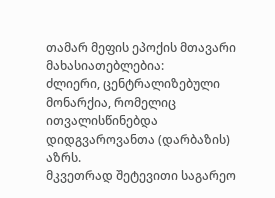თამარ მეფის ეპოქის მთავარი მახასიათებლებია:
ძლიერი, ცენტრალიზებული მონარქია, რომელიც ითვალისწინებდა დიდგვაროვანთა (დარბაზის) აზრს.
მკვეთრად შეტევითი საგარეო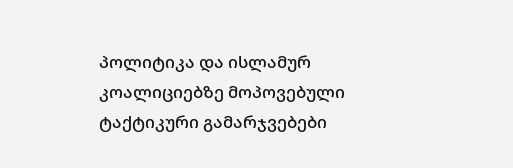პოლიტიკა და ისლამურ კოალიციებზე მოპოვებული ტაქტიკური გამარჯვებები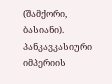(შამქორი, ბასიანი).
პანკავკასიური იმპერიის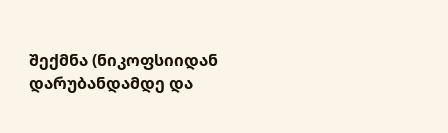შექმნა (ნიკოფსიიდან დარუბანდამდე და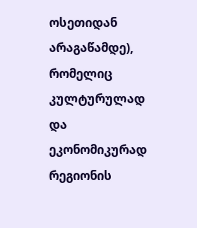ოსეთიდან არაგაწამდე), რომელიც კულტურულად და ეკონომიკურად რეგიონის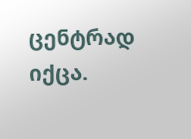ცენტრად იქცა.